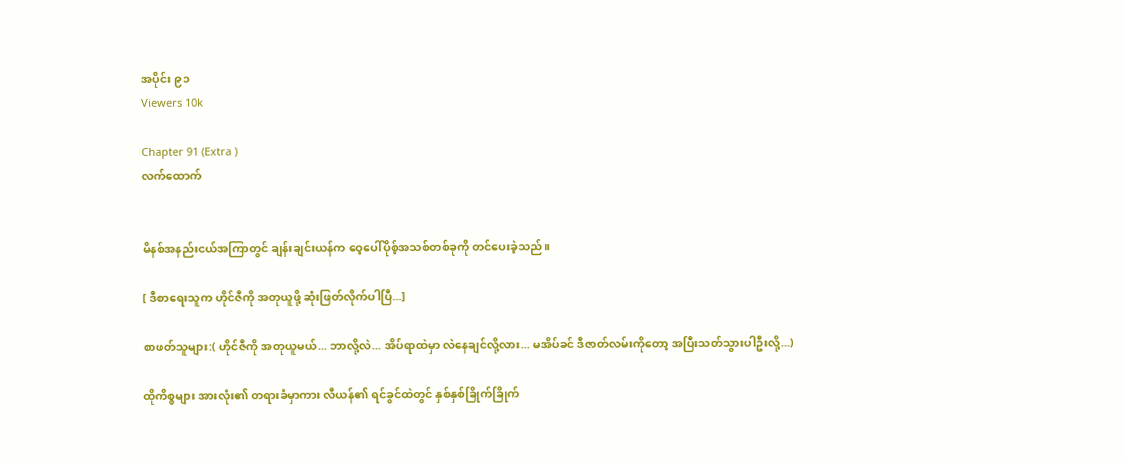အပိုင်း ၉၁
Viewers 10k

Chapter 91 (Extra )
လက်ထောက်


မိနစ်အနည်းငယ်အကြာတွင် ချန်းချင်းယန်က ဝေ့ပေါ်ပိုစ့်အသစ်တစ်ခုကို တင်ပေးခဲ့သည်။

[ ဒီစာရေးသူက ဟိုင်ဇီကို အတုယူဖို့ ဆုံးဖြတ်လိုက်ပါပြီ...]

စာဖတ်သူများ:( ဟိုင်ဇီကို အတုယူမယ်... ဘာလို့လဲ... အိပ်ရာထဲမှာ လဲနေချင်လို့လား... မအိပ်ခင် ဒီဇာတ်လမ်းကိုတော့ အပြီးသတ်သွားပါဦးလို့...)

ထိုကိစ္စများ အားလုံး၏ တရားခံမှာကား လီယန်၏ ရင်ခွင်ထဲတွင် နှစ်နှစ်ခြိုက်ခြိုက်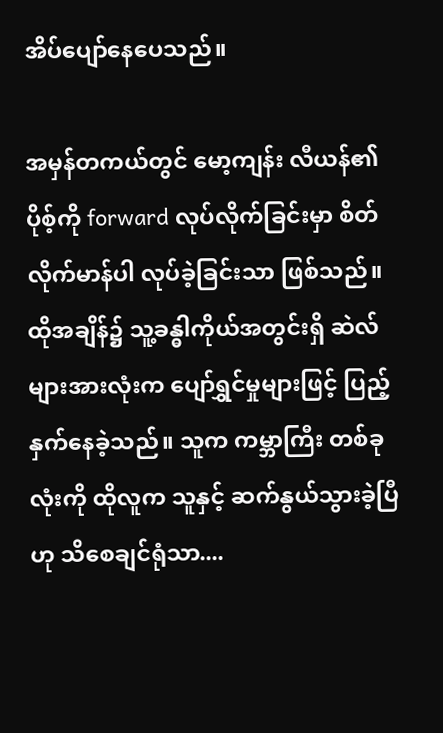အိပ်ပျော်နေပေသည်။

အမှန်တကယ်တွင် မော့ကျန်း လီယန်၏ ပိုစ့်ကို forward လုပ်လိုက်ခြင်းမှာ စိတ်လိုက်မာန်ပါ လုပ်ခဲ့ခြင်းသာ ဖြစ်သည်။ ထိုအချိန်၌ သူ့ခန္ဓါကိုယ်အတွင်းရှိ ဆဲလ်များအားလုံးက ပျော်ရွှင်မှုများဖြင့် ပြည့်နှက်နေခဲ့သည်။ သူက ကမ္ဘာကြီး တစ်ခုလုံးကို ထိုလူက သူနှင့် ဆက်နွယ်သွားခဲ့ပြီဟု သိစေချင်ရုံသာ....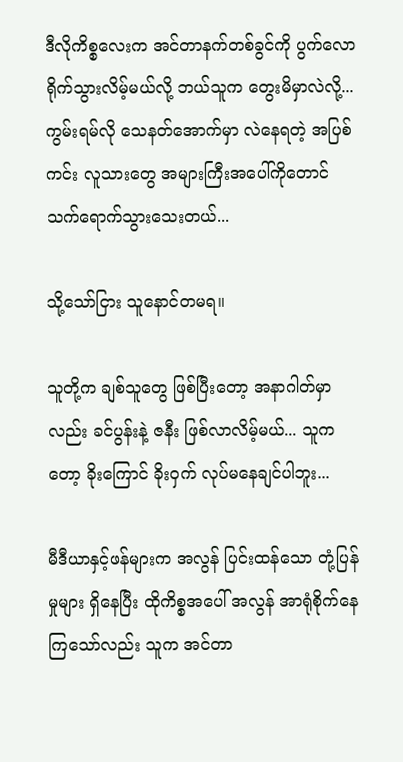ဒီလိုကိစ္စလေးက အင်တာနက်တစ်ခွင်ကို ပွက်လောရိုက်သွားလိမ့်မယ်လို့ ဘယ်သူက တွေးမိမှာလဲလို့... ကွမ်းရမ်လို သေနတ်အောက်မှာ လဲနေရတဲ့ အပြစ်ကင်း လူသားတွေ အများကြီးအပေါ်ကိုတောင် သက်ရောက်သွားသေးတယ်...

သို့သော်ငြား သူနောင်တမရ။

သူတို့က ချစ်သူတွေ ဖြစ်ပြီးတော့ အနာဂါတ်မှာလည်း ခင်ပွန်းနဲ့ ဇနီး ဖြစ်လာလိမ့်မယ်... သူကတော့ ခိုးကြောင် ခိုးဝှက် လုပ်မနေချင်ပါဘူး...

မီဒီယာနှင့်ဖန်များက အလွန် ပြင်းထန်သော တုံ့ပြန်မှုများ ရှိနေပြီး ထိုကိစ္စအပေါ် အလွန် အာရုံစိုက်နေကြသော်လည်း သူက အင်တာ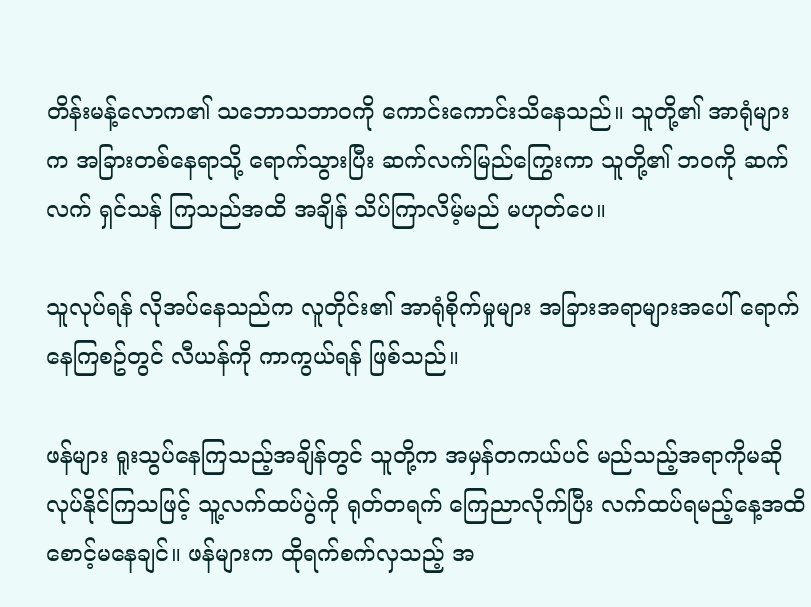တိန်းမန့်လောက၏ သဘောသဘာဝကို ကောင်းကောင်းသိနေသည်။ သူတို့၏ အာရုံများက အခြားတစ်နေရာသို့ ရောက်သွားပြီး ဆက်လက်မြည်ကြွေးကာ သူတို့၏ ဘဝကို ဆက်လက် ရှင်သန် ကြသည်အထိ အချိန် သိပ်ကြာလိမ့်မည် မဟုတ်ပေ။

သူလုပ်ရန် လိုအပ်နေသည်က လူတိုင်း၏ အာရုံစိုက်မှုများ အခြားအရာများအပေါ် ရောက်နေကြစဥ်တွင် လီယန်ကို ကာကွယ်ရန် ဖြစ်သည်။

ဖန်များ ရူးသွပ်နေကြသည့်အချိန်တွင် သူတို့က အမှန်တကယ်ပင် မည်သည့်အရာကိုမဆို လုပ်နိုင်ကြသဖြင့် သူ့လက်ထပ်ပွဲကို ရုတ်တရက် ကြေညာလိုက်ပြီး လက်ထပ်ရမည့်နေ့အထိ စောင့်မနေချင်။ ဖန်များက ထိုရက်စက်လှသည့် အ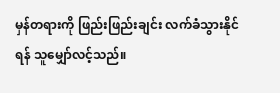မှန်တရားကို ဖြည်းဖြည်းချင်း လက်ခံသွားနိုင်ရန် သူမျှော်လင့်သည်။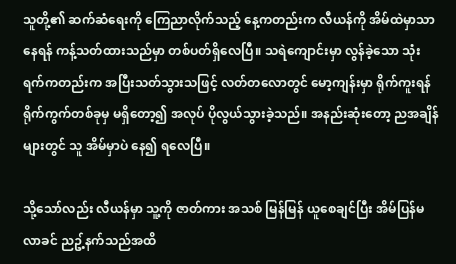သူတို့၏ ဆက်ဆံရေးကို ကြေညာလိုက်သည့် နေ့ကတည်းက လီယန်ကို အိမ်ထဲမှာသာ နေရန် ကန့်သတ်ထားသည်မှာ တစ်ပတ်ရှိလေပြီ။ သရဲကျောင်းမှာ လွန်ခဲ့သော သုံးရက်ကတည်းက အပြီးသတ်သွားသဖြင့် လတ်တလောတွင် မော့ကျန်းမှာ ရိုက်ကူးရန် ရိုက်ကွက်တစ်ခုမှ မရှိတော့၍ အလုပ် ပိုလွယ်သွားခဲ့သည်။ အနည်းဆုံးတော့ ညအချိန်များတွင် သူ အိမ်မှာပဲ နေ၍ ရလေပြီ။

သို့သော်လည်း လီယန်မှာ သူ့ကို ဇာတ်ကား အသစ် မြန်မြန် ယူစေချင်ပြီး အိမ်ပြန်မလာခင် ညဥ့်နက်သည်အထိ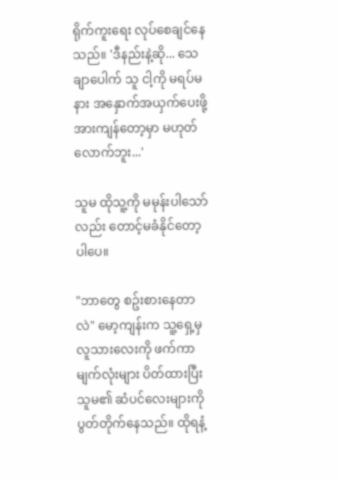ရိုက်ကူးရေး လုပ်စေချင်နေသည်။ 'ဒီနည်းနဲ့ဆို... သေချာပေါက် သူ ငါ့ကို မရပ်မနား အနှောက်အယှက်ပေးဖို့ အားကျန်တော့မှာ မဟုတ်လောက်ဘူး...'

သူမ ထိုသူ့ကို မမုန်းပါသော်လည်း တောင့်မခံနိုင်တော့ပါပေ။

"ဘာတွေ စဥ်းစားနေတာလဲ" မော့ကျန်းက သူ့ရှေ့မှ လူသားလေးကို ဖက်ကာ မျက်လုံးများ ပိတ်ထားပြီး သူမ၏ ဆံပင်လေးများကို ပွတ်တိုက်နေသည်။ ထိုရနံ့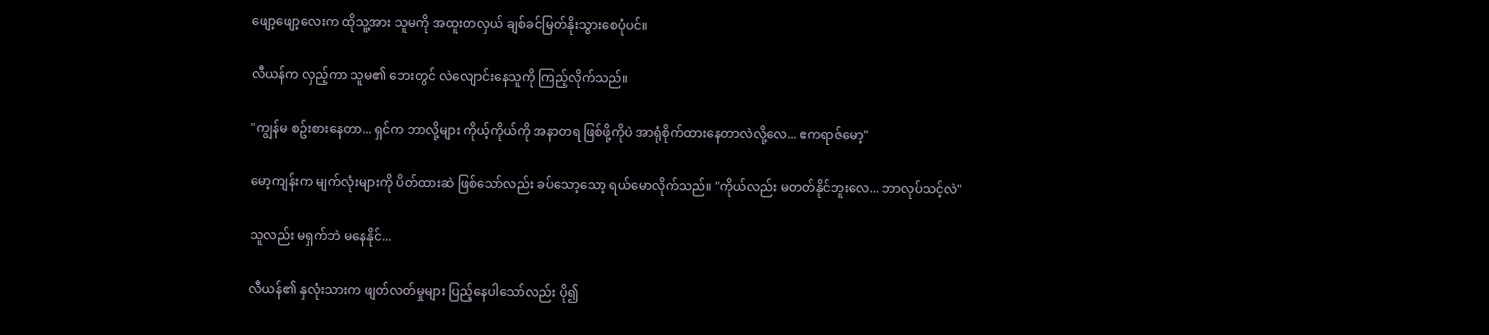ဖျော့ဖျော့လေးက ထိုသူ့အား သူမကို အထူးတလှယ် ချစ်ခင်မြတ်နိုးသွားစေပုံပင်။

လီယန်က လှည့်ကာ သူမ၏ ဘေးတွင် လဲလျောင်းနေသူကို ကြည့်လိုက်သည်။

"ကျွန်မ စဥ်းစားနေတာ... ရှင်က ဘာလို့များ ကိုယ့်ကိုယ်ကို အနာတရ ဖြစ်ဖို့ကိုပဲ အာရုံစိုက်ထားနေတာလဲလို့လေ... ဧကရာဇ်မော့"

မော့ကျန်းက မျက်လုံးများကို ပိတ်ထားဆဲ ဖြစ်သော်လည်း ခပ်သော့သော့ ရယ်မောလိုက်သည်။ "ကိုယ်လည်း မတတ်နိုင်ဘူးလေ... ဘာလုပ်သင့်လဲ"

သူလည်း မရှက်ဘဲ မနေနိုင်...

လီယန်၏ နှလုံးသားက ဖျတ်လတ်မှုများ ပြည့်နေပါသော်လည်း ပို၍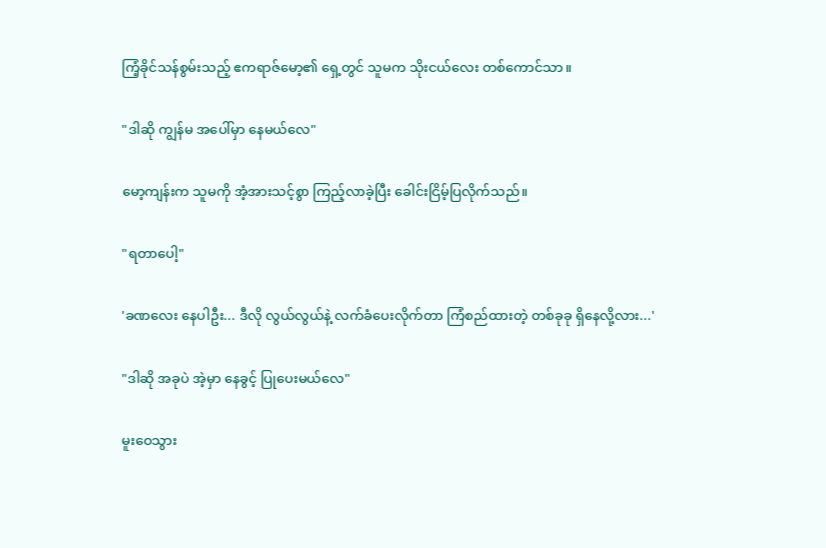ကြံ့ခိုင်သန်စွမ်းသည့် ဧကရာဇ်မော့၏ ရှေ့တွင် သူမက သိုးငယ်လေး တစ်ကောင်သာ။

"ဒါဆို ကျွန်မ အပေါ်မှာ နေမယ်လေ"

မော့ကျန်းက သူမကို အံ့အားသင့်စွာ ကြည့်လာခဲ့ပြီး ခေါင်းငြိမ့်ပြလိုက်သည်။

"ရတာပေါ့"

'ခဏလေး နေပါဦး... ဒီလို လွယ်လွယ်နဲ့ လက်ခံပေးလိုက်တာ ကြံစည်ထားတဲ့ တစ်ခုခု ရှိနေလို့လား...'

"ဒါဆို အခုပဲ အဲ့မှာ နေခွင့် ပြုပေးမယ်လေ"

မူးဝေသွား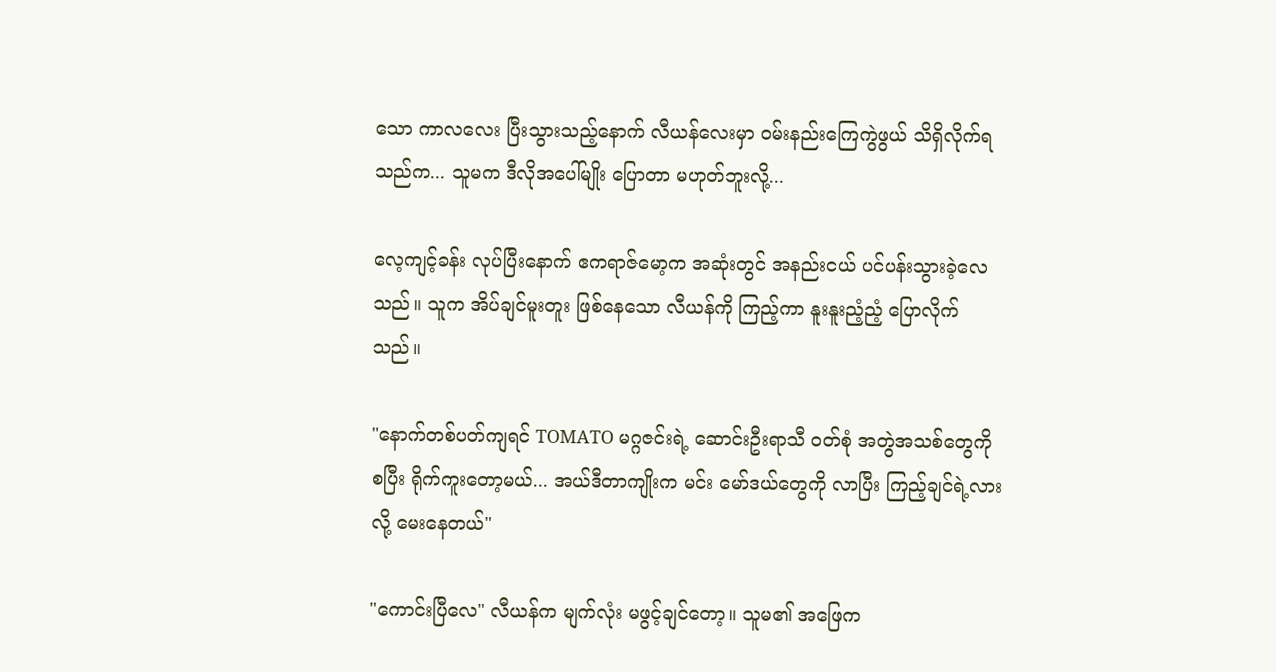သော ကာလလေး ပြီးသွားသည့်နောက် လီယန်လေးမှာ ဝမ်းနည်းကြေကွဲဖွယ် သိရှိလိုက်ရသည်က... သူမက ဒီလိုအပေါ်မျိုး ပြောတာ မဟုတ်ဘူးလို့...

လေ့ကျင့်ခန်း လုပ်ပြီးနောက် ဧကရာဇ်မော့က အဆုံးတွင် အနည်းငယ် ပင်ပန်းသွားခဲ့လေသည်။ သူက အိပ်ချင်မူးတူး ဖြစ်နေသော လီယန်ကို ကြည့်ကာ နူးနူးညံ့ညံ့ ပြောလိုက်သည်။

"နောက်တစ်ပတ်ကျရင် TOMATO မဂ္ဂဇင်းရဲ့ ဆောင်းဦးရာသီ ဝတ်စုံ အတွဲအသစ်တွေကို စပြီး ရိုက်ကူးတော့မယ်... အယ်ဒီတာကျိုးက မင်း မော်ဒယ်တွေကို လာပြီး ကြည့်ချင်ရဲ့လားလို့ မေးနေတယ်"

"ကောင်းပြီလေ" လီယန်က မျက်လုံး မဖွင့်ချင်တော့။ သူမ၏ အဖြေက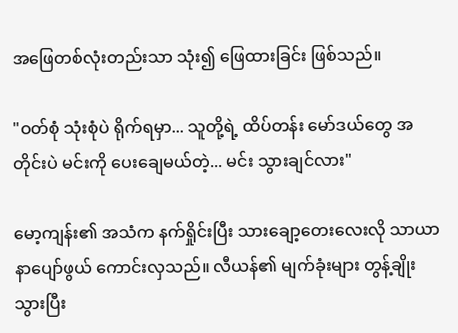အဖြေတစ်လုံးတည်းသာ သုံး၍ ဖြေထားခြင်း ဖြစ်သည်။

"ဝတ်စုံ သုံးစုံပဲ ရိုက်ရမှာ... သူတို့ရဲ့ ထိပ်တန်း မော်ဒယ်တွေ အတိုင်းပဲ မင်းကို ပေးချေမယ်တဲ့... မင်း သွားချင်လား"

မော့ကျန်း၏ အသံက နက်ရှိုင်းပြီး သားချော့တေးလေးလို သာယာနာပျော်ဖွယ် ကောင်းလှသည်။ လီယန်၏ မျက်ခုံးများ တွန့်ချိုးသွားပြီး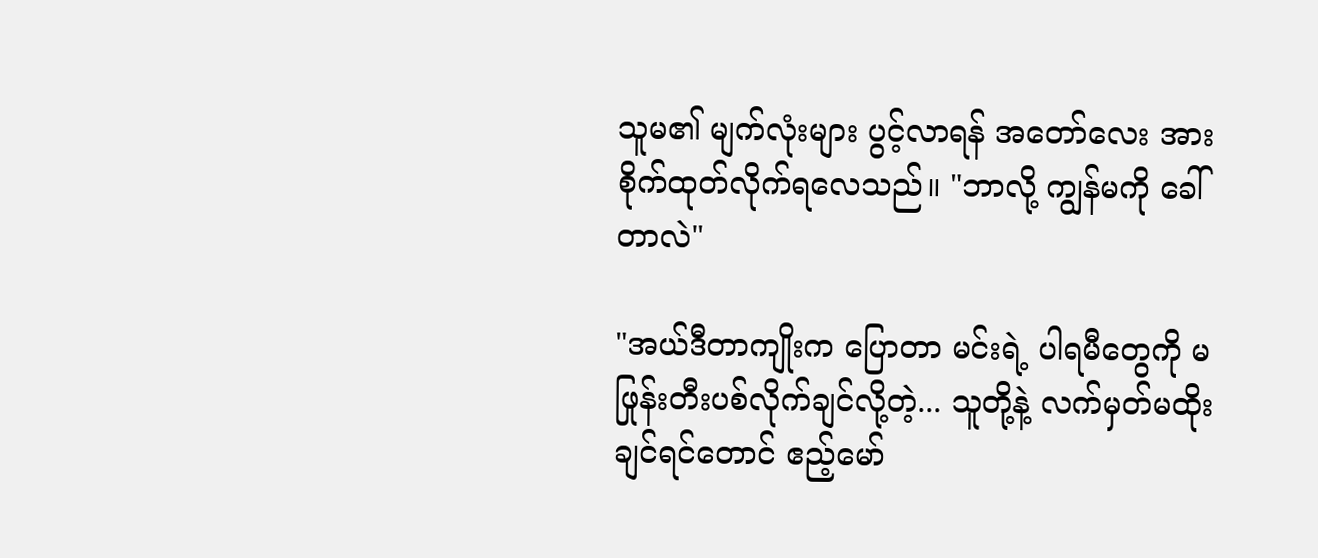သူမ၏ မျက်လုံးများ ပွင့်လာရန် အတော်လေး အားစိုက်ထုတ်လိုက်ရလေသည်။ "ဘာလို့ ကျွန်မကို ခေါ်တာလဲ"

"အယ်ဒီတာကျိုးက ပြောတာ မင်းရဲ့ ပါရမီတွေကို မဖြုန်းတီးပစ်လိုက်ချင်လို့တဲ့... သူတို့နဲ့ လက်မှတ်မထိုးချင်ရင်တောင် ဧည့်မော်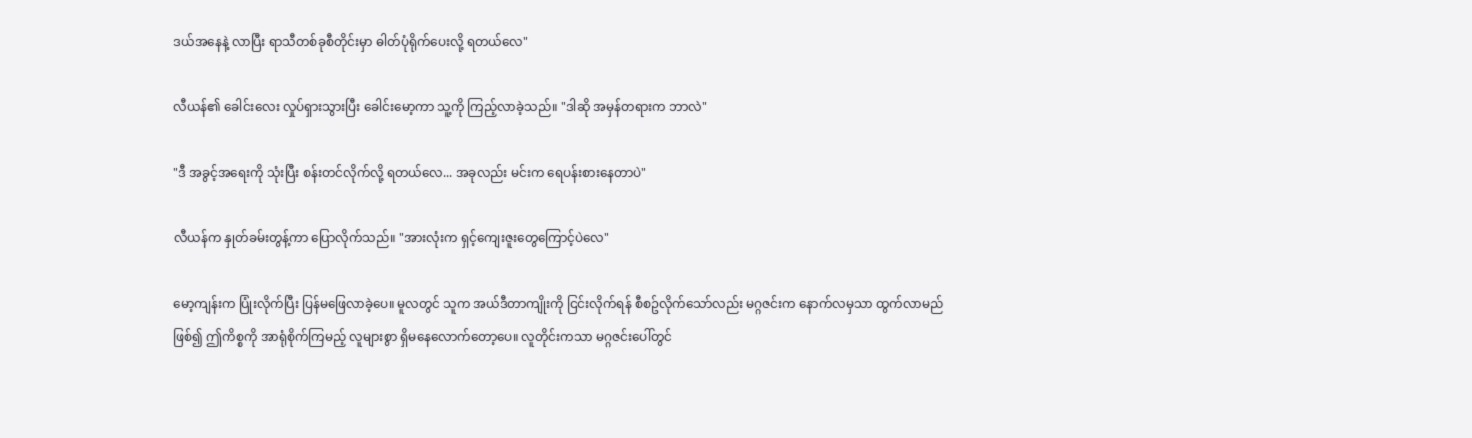ဒယ်အနေနဲ့ လာပြီး ရာသီတစ်ခုစီတိုင်းမှာ ဓါတ်ပုံရိုက်ပေးလို့ ရတယ်လေ"

လီယန်၏ ခေါင်းလေး လှုပ်ရှားသွားပြီး ခေါင်းမော့ကာ သူ့ကို ကြည့်လာခဲ့သည်။ "ဒါဆို အမှန်တရားက ဘာလဲ"

"ဒီ အခွင့်အရေးကို သုံးပြီး စန်းတင်လိုက်လို့ ရတယ်လေ... အခုလည်း မင်းက ရေပန်းစားနေတာပဲ"

လီယန်က နှုတ်ခမ်းတွန့်ကာ ပြောလိုက်သည်။ "အားလုံးက ရှင့်ကျေးဇူးတွေကြောင့်ပဲလေ"

မော့ကျန်းက ပြုံးလိုက်ပြီး ပြန်မဖြေလာခဲ့ပေ။ မူလတွင် သူက အယ်ဒီတာကျိုးကို ငြင်းလိုက်ရန် စီစဥ်လိုက်သော်လည်း မဂ္ဂဇင်းက နောက်လမှသာ ထွက်လာမည် ဖြစ်၍ ဤကိစ္စကို အာရုံစိုက်ကြမည့် လူများစွာ ရှိမနေလောက်တော့ပေ။ လူတိုင်းကသာ မဂ္ဂဇင်းပေါ်တွင်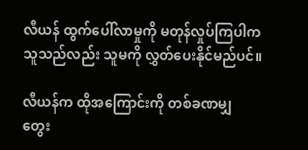လီယန် ထွက်ပေါ်လာမှုကို မတုန်လှုပ်ကြပါက သူသည်လည်း သူမကို လွှတ်ပေးနိုင်မည်ပင်။

လီယန်က ထိုအကြောင်းကို တစ်ခဏမျှ တွေး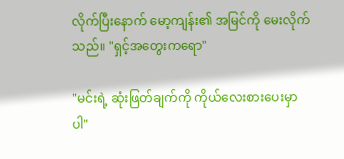လိုက်ပြီးနောက် မော့ကျန်း၏ အမြင်ကို မေးလိုက်သည်။ "ရှင့်အတွေးကရော"

"မင်းရဲ့ ဆုံးဖြတ်ချက်ကို ကိုယ်လေးစားပေးမှာပါ"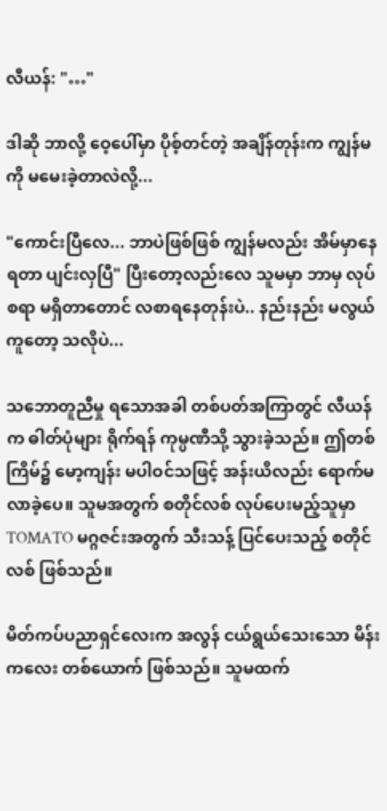လီယန်: "…"

ဒါဆို ဘာလို့ ဝေ့ပေါ်မှာ ပိုစ့်တင်တဲ့ အချိန်တုန်းက ကျွန်မကို မမေးခဲ့တာလဲလို့...

"ကောင်းပြီလေ... ဘာပဲဖြစ်ဖြစ် ကျွန်မလည်း အိမ်မှာနေရတာ ပျင်းလှပြီ" ပြီးတော့လည်းလေ သူမမှာ ဘာမှ လုပ်စရာ မရှိတာတောင် လစာရနေတုန်းပဲ.. နည်းနည်း မလွယ်ကူတော့ သလိုပဲ...

သဘောတူညီမှု ရသောအခါ တစ်ပတ်အကြာတွင် လီယန်က ဓါတ်ပုံများ ရိုက်ရန် ကုမ္ပဏီသို့ သွားခဲ့သည်။ ဤတစ်ကြိမ်၌ မော့ကျန်း မပါဝင်သဖြင့် အန်းယိလည်း ရောက်မလာခဲ့ပေ။ သူမအတွက် စတိုင်လစ် လုပ်ပေးမည့်သူမှာ TOMATO မဂ္ဂဇင်းအတွက် သီးသန့် ပြင်ပေးသည့် စတိုင်လစ် ဖြစ်သည်။

မိတ်ကပ်ပညာရှင်လေးက အလွန် ငယ်ရွယ်သေးသော မိန်းကလေး တစ်ယောက် ဖြစ်သည်။ သူမထက်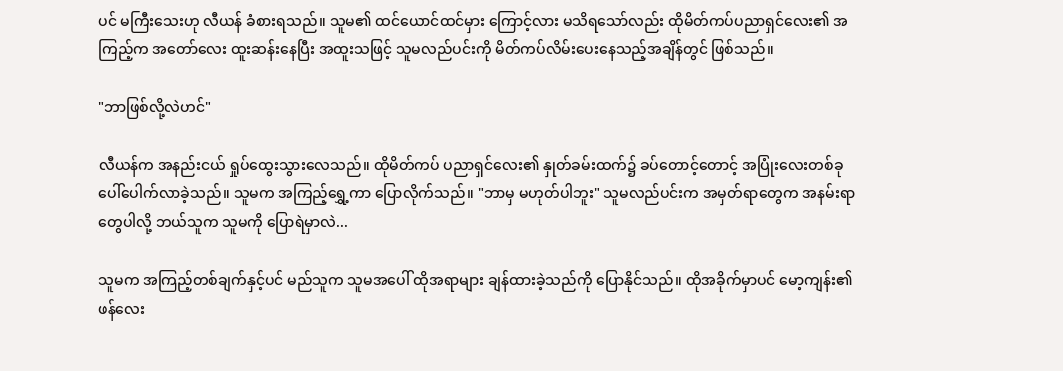ပင် မကြီးသေးဟု လီယန် ခံစားရသည်။ သူမ၏ ထင်ယောင်ထင်မှား ကြောင့်လား မသိရသော်လည်း ထိုမိတ်ကပ်ပညာရှင်လေး၏ အကြည့်က အတော်လေး ထူးဆန်းနေပြီး အထူးသဖြင့် သူမလည်ပင်းကို မိတ်ကပ်လိမ်းပေးနေသည့်အချိန်တွင် ဖြစ်သည်။

"ဘာဖြစ်လို့လဲဟင်"

လီယန်က အနည်းငယ် ရှုပ်ထွေးသွားလေသည်။ ထိုမိတ်ကပ် ပညာရှင်လေး၏ နှုတ်ခမ်းထက်၌ ခပ်တောင့်တောင့် အပြုံးလေးတစ်ခု ပေါ်ပေါက်လာခဲ့သည်။ သူမက အကြည့်ရွှေ့ကာ ပြောလိုက်သည်။ "ဘာမှ မဟုတ်ပါဘူး" သူမလည်ပင်းက အမှတ်ရာတွေက အနမ်းရာတွေပါလို့ ဘယ်သူက သူမကို ပြောရဲမှာလဲ...

သူမက အကြည့်တစ်ချက်နှင့်ပင် မည်သူက သူမအပေါ် ထိုအရာများ ချန်ထားခဲ့သည်ကို ပြောနိုင်သည်။ ထိုအခိုက်မှာပင် မော့ကျန်း၏ ဖန်လေး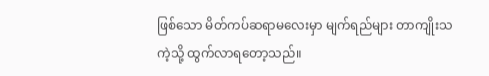ဖြစ်သော မိတ်ကပ်ဆရာမလေးမှာ မျက်ရည်များ တာကျိုးသကဲ့သို့ ထွက်လာရတော့သည်။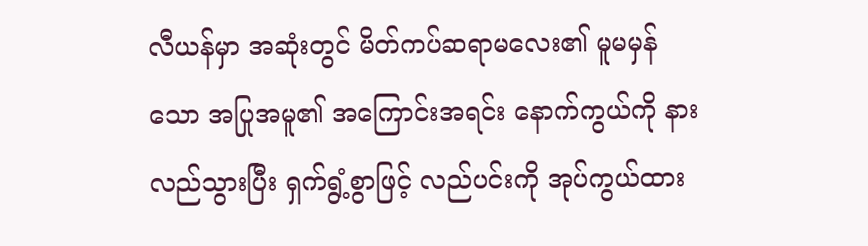လီယန်မှာ အဆုံးတွင် မိတ်ကပ်ဆရာမလေး၏ မူမမှန်သော အပြုအမူ၏ အကြောင်းအရင်း နောက်ကွယ်ကို နားလည်သွားပြီး ရှက်ရွံ့စွာဖြင့် လည်ပင်းကို အုပ်ကွယ်ထား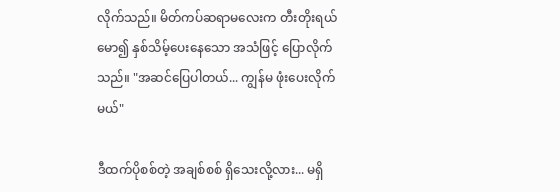လိုက်သည်။ မိတ်ကပ်ဆရာမလေးက တီးတိုးရယ်မော၍ နှစ်သိမ့်ပေးနေသော အသံဖြင့် ပြောလိုက်သည်။ "အဆင်ပြေပါတယ်... ကျွန်မ ဖုံးပေးလိုက်မယ်"

ဒီထက်ပိုစစ်တဲ့ အချစ်စစ် ရှိသေးလို့လား... မရှိ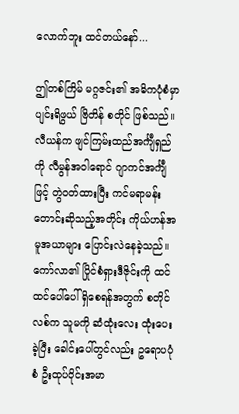လောက်ဘူး ထင်တယ်နော်...

ဤတစ်ကြိမ် မဂ္ဂဇင်း၏ အဓိကပုံစံမှာ ပျင်းရိဖွယ် ဗြိတိန် စတိုင် ဖြစ်သည်။ လီယန်က ဖျင်ကြမ်းထည်အင်္ကျီရှည်ကို လီမွန်အဝါရောင် ဂျာကင်အင်္ကျီဖြင့် တွဲဝတ်ထားပြီး ကင်မရာမန်း တောင်းဆိုသည့်အတိုင်း ကိုယ်ဟန်အမူအယာများ ပြောင်းလဲနေခဲ့သည်။ ကော်လာ၏ ပြိုင်စံရှားဒီဇိုင်းကို ထင်ထင်ပေါ်ပေါ် ရှိစေရန်အတွက် စတိုင်လစ်က သူမကို ဆံထုံးလေး ထုံးပေးခဲ့ပြီး ခေါင်းပေါ်တွင်လည်း ဥရောပပုံစံ ဦးထုပ်ဝိုင်းအမာ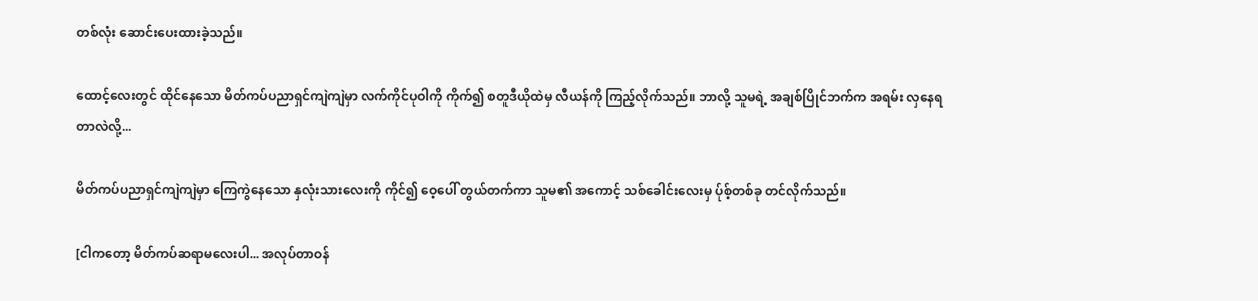တစ်လုံး ဆောင်းပေးထားခဲ့သည်။

ထောင့်လေးတွင် ထိုင်နေသော မိတ်ကပ်ပညာရှင်ကျဲကျဲမှာ လက်ကိုင်ပုဝါကို ကိုက်၍ စတူဒီယိုထဲမှ လီယန်ကို ကြည့်လိုက်သည်။ ဘာလို့ သူမရဲ့ အချစ်ပြိုင်ဘက်က အရမ်း လှနေရတာလဲလို့...

မိတ်ကပ်ပညာရှင်ကျဲကျဲမှာ ကြေကွဲနေသော နှလုံးသားလေးကို ကိုင်၍ ဝေ့ပေါ် တွယ်တက်ကာ သူမ၏ အကောင့် သစ်ခေါင်းလေးမှ ပ်ုစ့်တစ်ခု တင်လိုက်သည်။

[ငါကတော့ မိတ်ကပ်ဆရာမလေးပါ... အလုပ်တာဝန်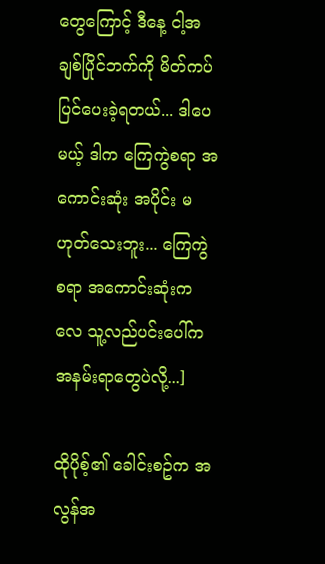တွေကြောင့် ဒီနေ့ ငါ့အချစ်ပြိုင်ဘက်ကို မိတ်ကပ်ပြင်ပေးခဲ့ရတယ်... ဒါပေမယ့် ဒါက ကြေကွဲစရာ အကောင်းဆုံး အပိုင်း မဟုတ်သေးဘူး... ကြေကွဲစရာ အကောင်းဆုံးကလေ သူ့လည်ပင်းပေါ်က အနမ်းရာတွေပဲလို့...]

ထိုပိုစ့်၏ ခေါင်းစဥ်က အလွန်အ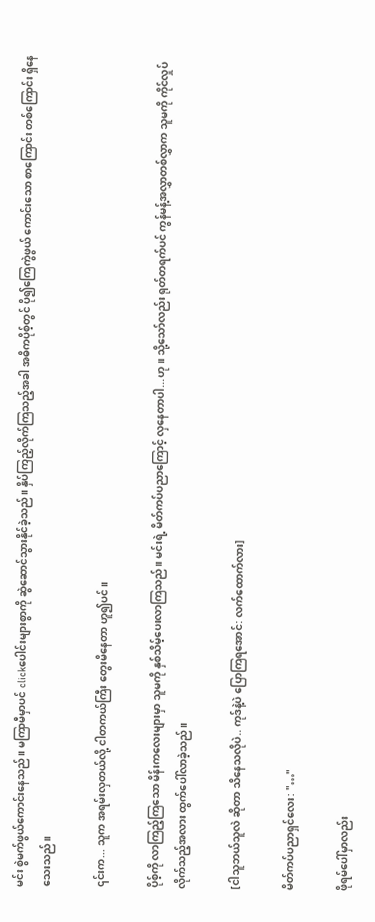မင်း စွဲမက်ဖွယ်ကောင်းနေသည်။ မကြာမီမှာပင် clickပေါင်းများစွာကို ဆွဲဆောင်သွားနိုင်ခဲ့သည်။ နှိပ်ကြည့်လိုက်ကြသည့်အခါ အဓိကပိုစ့်တွင် ပို၍ကြေကွဲဖွယ် ကောင်းသော စာကြောင်း တစ်ကြောင်း ရှိနေသေးသည်။

၎င်းက... သူက အရမ်းလှတယ်လို့ ငါတကယ်ကြီး တွေးမိနေတာ ဟူ၍ပင်။

ပိုစ့်ကို လာကြည့်ကြသော မိန်းကလေးများမှာ သူမကို နှစ်သိမ့်ပေးလာကြသည်။ မင်းရဲ့ မိတ်ကပ်ပညာကြောင့် လှနေတာပါ...ဟု။ သို့သော်လည်း ရုတ်တရက်ပင် ကွန်မန့်အလွှာတစ်လွှာက သူမကို ကိုင်လှုပ်လိုက်သည့်အလား ထွက်ပေါ်လာခဲ့သည်။

[ငါသူဘယ်သူလဲ ဆိုတာ သိနေသလိုပဲ.. ကုဒ်နဲ့ပဲ ပြောကြရအောင်: လက်ထောက်လား]

မိတ်ကပ်ပညာရှင်လေး: "…"

ဖိုရမ်ပေါ်မှာလည်း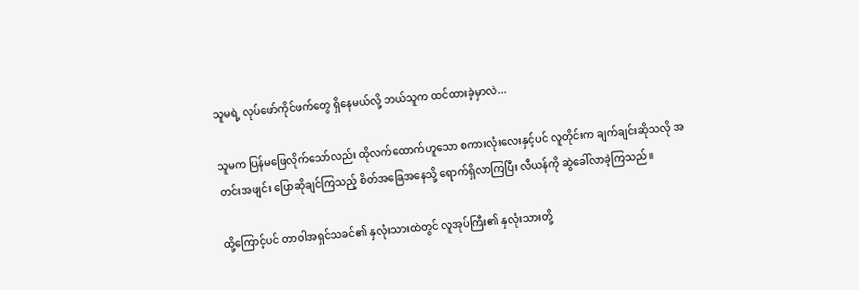သူမရဲ့ လုပ်ဖော်ကိုင်ဖက်တွေ ရှိနေမယ်လို့ ဘယ်သူက ထင်ထားခဲ့မှာလဲ...

သူမက ပြန်မဖြေလိုက်သော်လည်း ထိုလက်ထောက်ဟူသော စကားလုံးလေးနှင့်ပင် လူတိုင်းက ချက်ချင်းဆိုသလို အတင်းအဖျင်း ပြောဆိုချင်ကြသည့် စိတ်အခြေအနေသို့ ရောက်ရှိလာကြပြီး လီယန်ကို ဆွဲခေါ်လာခဲ့ကြသည်။

ထို့ကြောင့်ပင် တာဝါအရှင်သခင်၏ နှလုံးသားထဲတွင် လူအုပ်ကြီး၏ နှလုံးသားတို့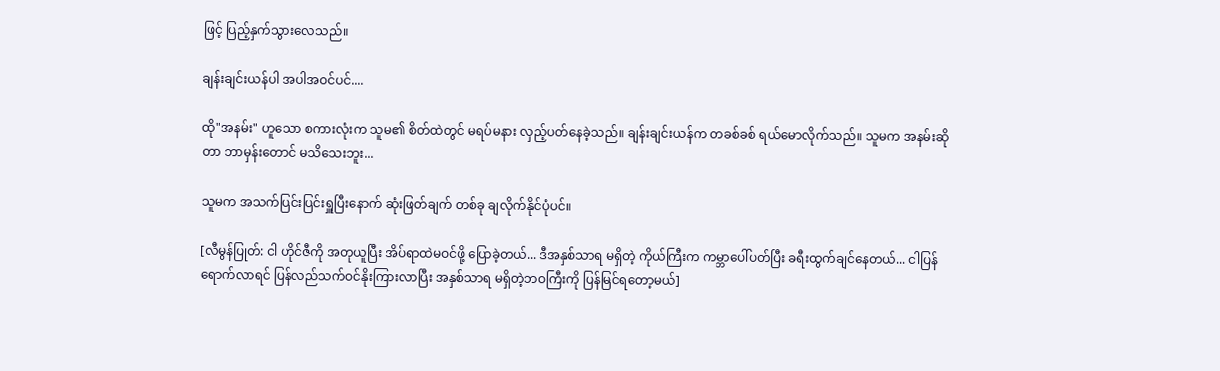ဖြင့် ပြည့်နှက်သွားလေသည်။

ချန်းချင်းယန်ပါ အပါအဝင်ပင်....

ထို"အနမ်း" ဟူသော စကားလုံးက သူမ၏ စိတ်ထဲတွင် မရပ်မနား လှည့်ပတ်နေခဲ့သည်။ ချန်းချင်းယန်က တခစ်ခစ် ရယ်မောလိုက်သည်။ သူမက အနမ်းဆိုတာ ဘာမှန်းတောင် မသိသေးဘူး...

သူမက အသက်ပြင်းပြင်းရှူပြီးနောက် ဆုံးဖြတ်ချက် တစ်ခု ချလိုက်နိုင်ပုံပင်။

[လီမွန်ပြုတ်: ငါ ဟိုင်ဇီကို အတုယူပြီး အိပ်ရာထဲမဝင်ဖို့ ပြောခဲ့တယ်... ဒီအနှစ်သာရ မရှိတဲ့ ကိုယ်ကြီးက ကမ္ဘာပေါ်ပတ်ပြီး ခရီးထွက်ချင်နေတယ်... ငါပြန်ရောက်လာရင် ပြန်လည်သက်ဝင်နိုးကြားလာပြီး အနှစ်သာရ မရှိတဲ့ဘဝကြီးကို ပြန်မြင်ရတော့မယ်]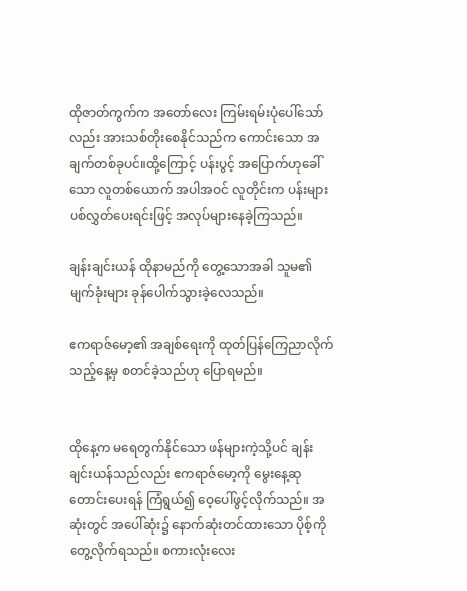ထိုဇာတ်ကွက်က အတော်လေး ကြမ်းရမ်းပုံပေါ်သော်လည်း အားသစ်တိုးစေနိုင်သည်က ကောင်းသော အချက်တစ်ခုပင်။ထို့ကြောင့် ပန်းပွင့် အပြောက်ဟုခေါ်သော လူတစ်ယောက် အပါအဝင် လူတိုင်းက ပန်းများ ပစ်လွှတ်ပေးရင်းဖြင့် အလုပ်များနေခဲ့ကြသည်။

ချန်းချင်းယန် ထိုနာမည်ကို တွေ့သောအခါ သူမ၏ မျက်ခုံးများ ခုန်ပေါက်သွားခဲ့လေသည်။

ဧကရာဇ်မော့၏ အချစ်ရေးကို ထုတ်ပြန်ကြေညာလိုက်သည့်နေ့မှ စတင်ခဲ့သည်ဟု ပြောရမည်။


ထိုနေ့က မရေတွက်နိုင်သော ဖန်များကဲ့သို့ပင် ချန်းချင်းယန်သည်လည်း ဧကရာဇ်မော့ကို မွေးနေ့ဆုတောင်းပေးရန် ကြံရွယ်၍ ဝေ့ပေါ်ဖွင့်လိုက်သည်။ အဆုံးတွင် အပေါ်ဆုံး၌ နောက်ဆုံးတင်ထားသော ပိုစ့်ကို တွေ့လိုက်ရသည်။ စကားလုံးလေး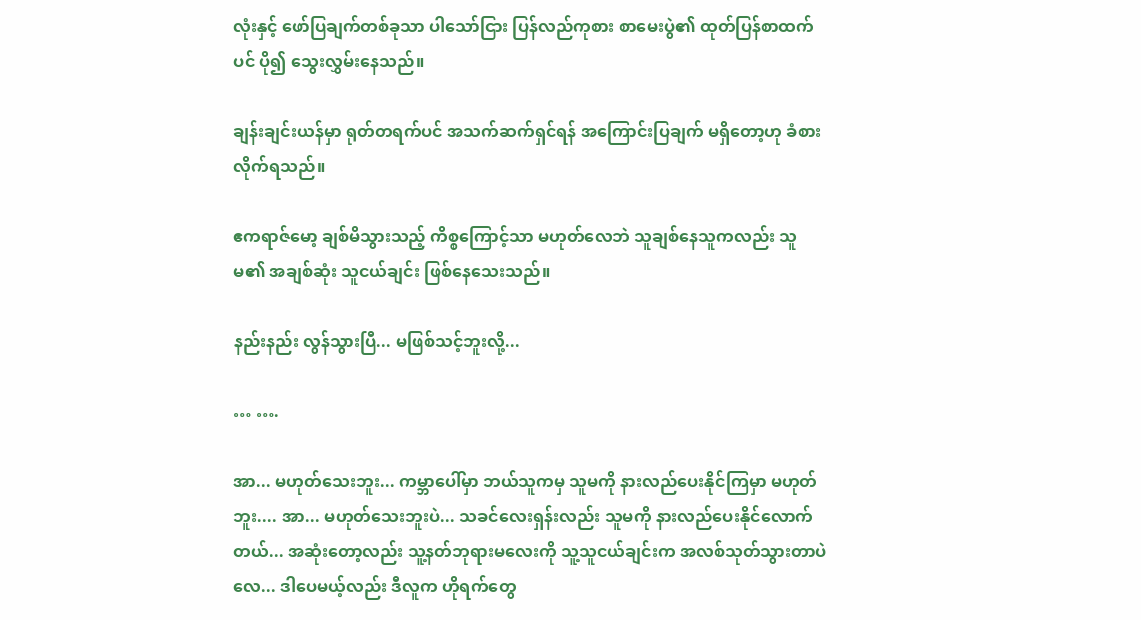လုံးနှင့် ဖော်ပြချက်တစ်ခုသာ ပါသော်ငြား ပြန်လည်ကုစား စာမေးပွဲ၏ ထုတ်ပြန်စာထက်ပင် ပို၍ သွေးလွှမ်းနေသည်။

ချန်းချင်းယန်မှာ ရုတ်တရက်ပင် အသက်ဆက်ရှင်ရန် အကြောင်းပြချက် မရှိတော့ဟု ခံစားလိုက်ရသည်။

ဧကရာဇ်မော့ ချစ်မိသွားသည့် ကိစ္စကြောင့်သာ မဟုတ်လေဘဲ သူချစ်နေသူကလည်း သူမ၏ အချစ်ဆုံး သူငယ်ချင်း ဖြစ်နေသေးသည်။

နည်းနည်း လွန်သွားပြီ... မဖြစ်သင့်ဘူးလို့...

… ….

အာ... မဟုတ်သေးဘူး... ကမ္ဘာပေါ်မှာ ဘယ်သူကမှ သူမကို နားလည်ပေးနိုင်ကြမှာ မဟုတ်ဘူး.... အာ... မဟုတ်သေးဘူးပဲ... သခင်လေးရှန်းလည်း သူမကို နားလည်ပေးနိုင်လောက်တယ်... အဆုံးတော့လည်း သူ့နတ်ဘုရားမလေးကို သူ့သူငယ်ချင်းက အလစ်သုတ်သွားတာပဲလေ... ဒါပေမယ့်လည်း ဒီလူက ဟိုရက်တွေ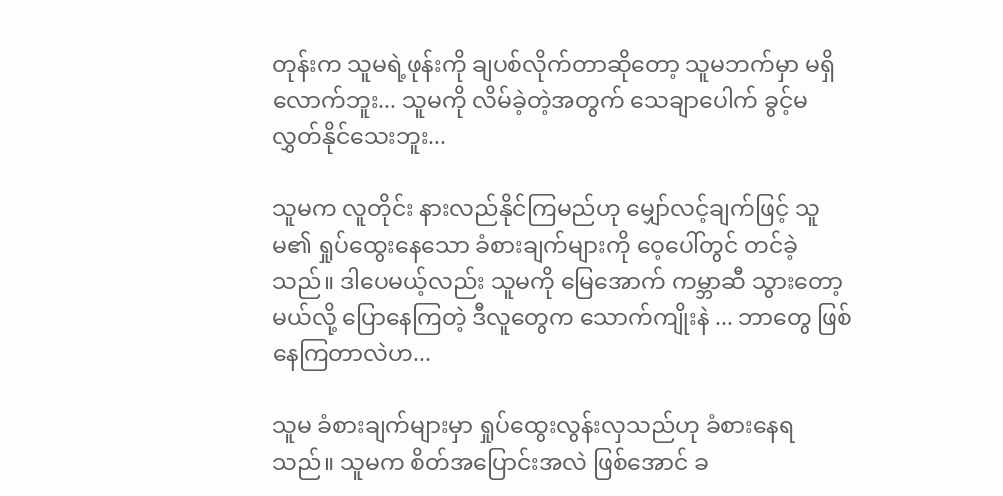တုန်းက သူမရဲ့ဖုန်းကို ချပစ်လိုက်တာဆိုတော့ သူမဘက်မှာ မရှိလောက်ဘူး... သူမကို လိမ်ခဲ့တဲ့အတွက် သေချာပေါက် ခွင့်မလွှတ်နိုင်သေးဘူး...

သူမက လူတိုင်း နားလည်နိုင်ကြမည်ဟု မျှော်လင့်ချက်ဖြင့် သူမ၏ ရှုပ်ထွေးနေသော ခံစားချက်များကို ဝေ့ပေါ်တွင် တင်ခဲ့သည်။ ဒါပေမယ့်လည်း သူမကို မြေအောက် ကမ္ဘာဆီ သွားတော့မယ်လို့ ပြောနေကြတဲ့ ဒီလူတွေက သောက်ကျိုးနဲ ... ဘာတွေ ဖြစ်နေကြတာလဲဟ...

သူမ ခံစားချက်များမှာ ရှုပ်ထွေးလွန်းလှသည်ဟု ခံစားနေရသည်။ သူမက စိတ်အပြောင်းအလဲ ဖြစ်အောင် ခ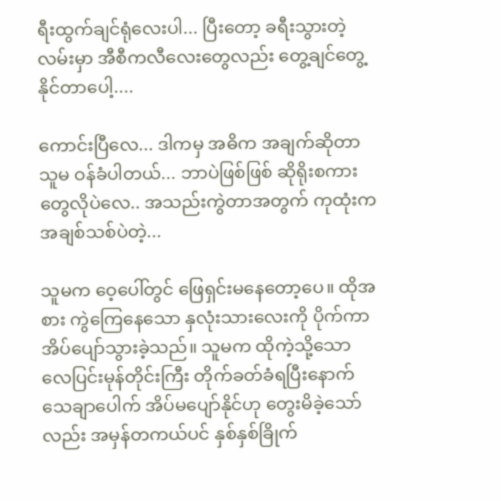ရီးထွက်ချင်ရုံလေးပါ... ပြီးတော့ ခရီးသွားတဲ့လမ်းမှာ အီစီကလီလေးတွေလည်း တွေ့ချင်တွေ့နိုင်တာပေါ့....

ကောင်းပြီလေ... ဒါကမှ အဓိက အချက်ဆိုတာ သူမ ဝန်ခံပါတယ်... ဘာပဲဖြစ်ဖြစ် ဆိုရိုးစကားတွေလိုပဲလေ.. အသည်းကွဲတာအတွက် ကုထုံးက အချစ်သစ်ပဲတဲ့...

သူမက ဝေ့ပေါ်တွင် ဖြေရှင်းမနေတော့ပေ။ ထိုအစား ကွဲကြေနေသော နှလုံးသားလေးကို ပိုက်ကာ အိပ်ပျော်သွားခဲ့သည်။ သူမက ထိုကဲ့သို့သော လေပြင်းမုန်တိုင်းကြီး တိုက်ခတ်ခံရပြီးနောက် သေချာပေါက် အိပ်မပျော်နိုင်ဟု တွေးမိခဲ့သော်လည်း အမှန်တကယ်ပင် နှစ်နှစ်ခြိုက်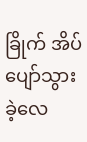ခြိုက် အိပ်ပျော်သွားခဲ့လေ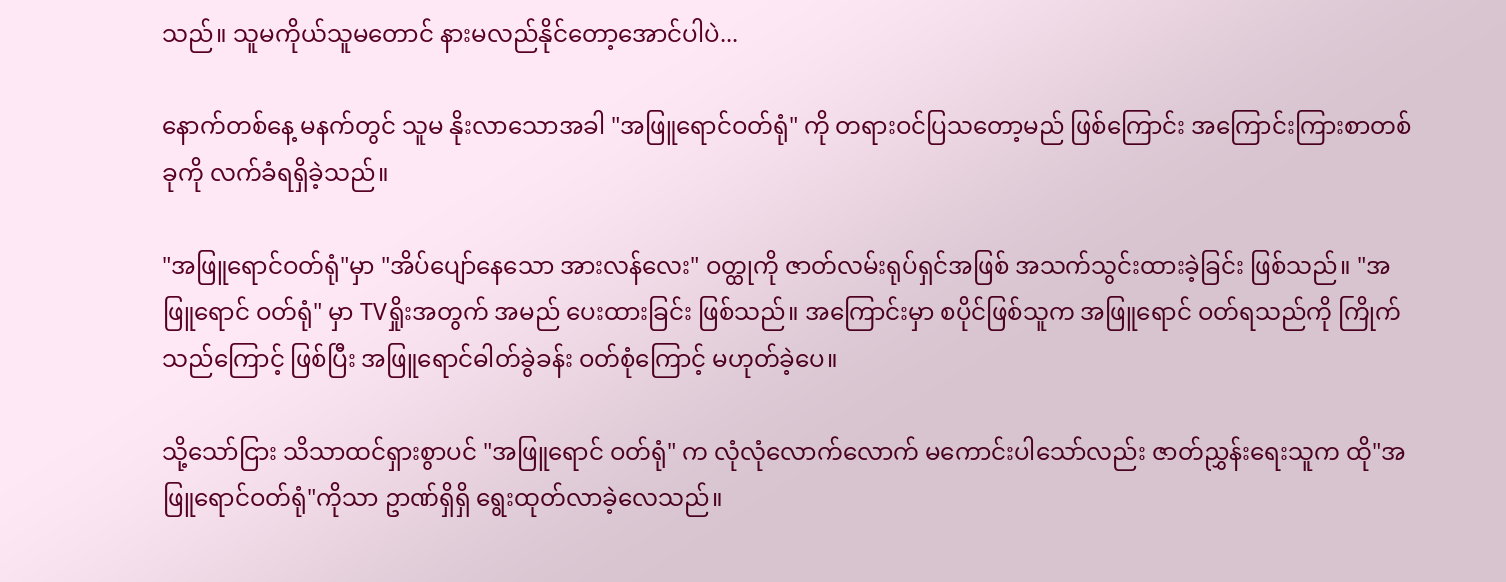သည်။ သူမကိုယ်သူမတောင် နားမလည်နိုင်တော့အောင်ပါပဲ...

နောက်တစ်နေ့ မနက်တွင် သူမ နိုးလာသောအခါ "အဖြူရောင်ဝတ်ရုံ" ကို တရားဝင်ပြသတော့မည် ဖြစ်ကြောင်း အကြောင်းကြားစာတစ်ခုကို လက်ခံရရှိခဲ့သည်။

"အဖြူရောင်ဝတ်ရုံ"မှာ "အိပ်ပျော်နေသော အားလန်လေး" ဝတ္ထုကို ဇာတ်လမ်းရုပ်ရှင်အဖြစ် အသက်သွင်းထားခဲ့ခြင်း ဖြစ်သည်။ "အဖြူရောင် ဝတ်ရုံ" မှာ TVရှိုးအတွက် အမည် ပေးထားခြင်း ဖြစ်သည်။ အကြောင်းမှာ စပိုင်ဖြစ်သူက အဖြူရောင် ဝတ်ရသည်ကို ကြိုက်သည်ကြောင့် ဖြစ်ပြီး အဖြူရောင်ဓါတ်ခွဲခန်း ဝတ်စုံကြောင့် မဟုတ်ခဲ့ပေ။

သို့သော်ငြား သိသာထင်ရှားစွာပင် "အဖြူရောင် ဝတ်ရုံ" က လုံလုံလောက်လောက် မကောင်းပါသော်လည်း ဇာတ်ညွှန်းရေးသူက ထို"အဖြူရောင်ဝတ်ရုံ"ကိုသာ ဥာဏ်ရှိရှိ ရွေးထုတ်လာခဲ့လေသည်။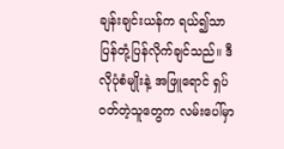ချန်းချင်းယန်က ရယ်၍သာ ပြန်တုံ့ပြန်လိုက်ချင်သည်။ ဒီလိုပုံစံမျိုးနဲ့ အဖြူရောင် ရှပ်ဝတ်တဲ့သူတွေက လမ်းပေါ်မှာ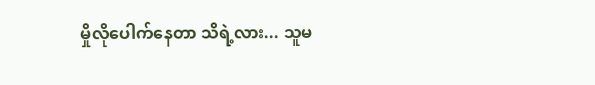မှိုလိုပေါက်နေတာ သိရဲ့လား... သူမ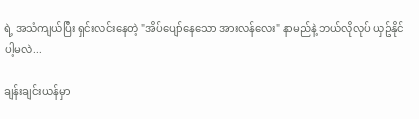ရဲ့ အသံကျယ်ပြီး ရှင်းလင်းနေတဲ့ "အိပ်ပျော်နေသော အားလန်လေး" နာမည်နဲ့ ဘယ်လိုလုပ် ယှဥ်နိုင်ပါ့မလဲ...

ချန်းချင်းယန်မှာ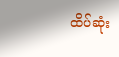ထိပ်ဆုံး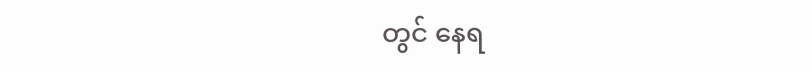တွင် နေရ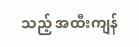သည့် အထီးကျန်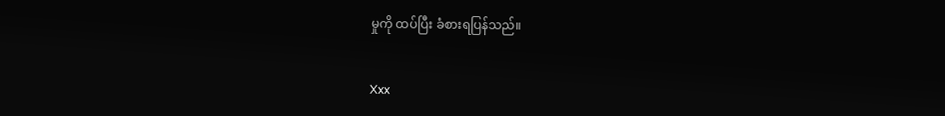မှုကို ထပ်ပြီး ခံစားရပြန်သည်။


Xxx